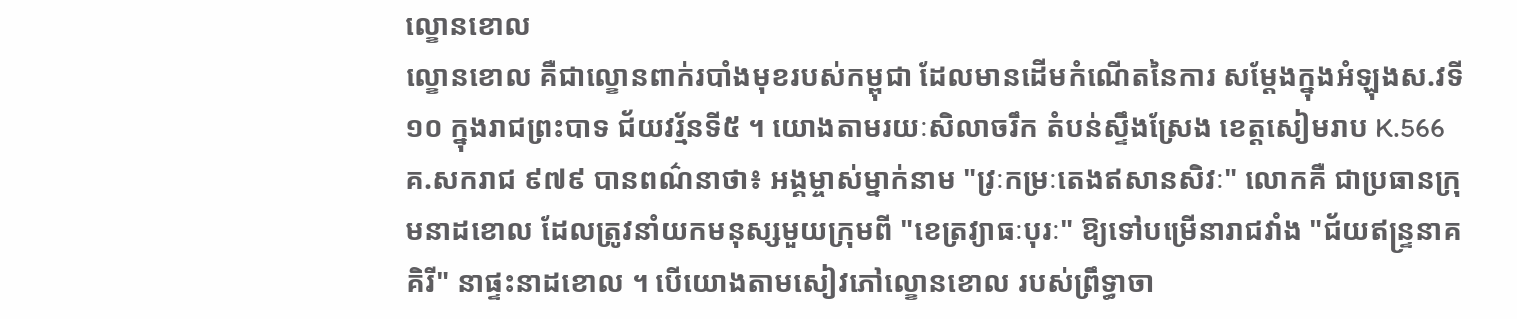ល្ខោនខោល
ល្ខោនខោល គឺជាល្ខោនពាក់របាំងមុខរបស់កម្ពុជា ដែលមានដើមកំណើតនៃការ សម្តែងក្នុងអំឡុងស.វទី១០ ក្នុងរាជព្រះបាទ ជ័យវរ្ម័នទី៥ ។ យោងតាមរយៈសិលាចរឹក តំបន់ស្ទឹងស្រែង ខេត្តសៀមរាប K.566 គ.សករាជ ៩៧៩ បានពណ៌នាថា៖ អង្គម្ចាស់ម្នាក់នាម "វ្រៈកម្រៈតេងឥសានសិវៈ" លោកគឺ ជាប្រធានក្រុមនាដខោល ដែលត្រូវនាំយកមនុស្សមួយក្រុមពី "ខេត្រវ្យាធៈបុរៈ" ឱ្យទៅបម្រើនារាជវាំង "ជ័យឥន្ទ្រនាគគិរី" នាផ្ទះនាដខោល ។ បើយោងតាមសៀវភៅល្ខោនខោល របស់ព្រឹទ្ធាចា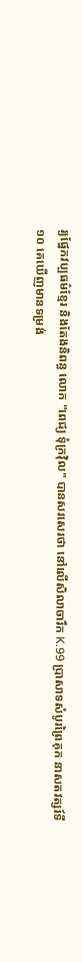រ្យផ្នែកវប្បធម៌ខ្មែរ និងតែងនិពន្ធ លោក "ពេជ្យ ទុំក្រវ៉ិល" បានសរសេរថា នៅលើសិលាចារឹក K.99 ប្រាសាទសំបូរព្រៃគុក នាសតវត្សរ៍ទី១០ គេឃើញមានទម្រង់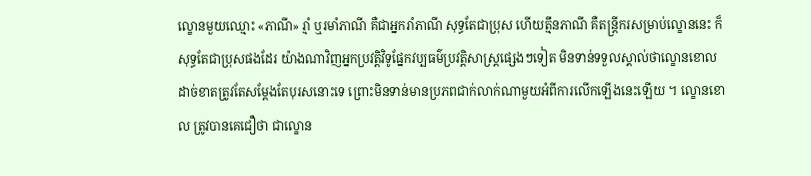ល្ខោនមួយឈ្មោះ «ភាណី» រ្មាំ ឬរមាំភាណី គឺជាអ្នករាំភាណី សុទ្ធតែជាប្រុស ហើយត្មឹនភាណី គឺតន្រ្តីករសម្រាប់ល្ខោននេះ ក៏សុទ្ធតែជាប្រុសផងដែរ យ៉ាងណាវិញអ្នកប្រវត្តិវិទូផ្នែកវប្បធម៌ប្រវត្តិសាស្ត្រផ្សេងៗទៀត មិនទាន់ទទួលស្គាល់ថាល្ខោនខោល ដាច់ខាតត្រូវតែសម្ដែងតែបុរសនោះទេ ព្រោះមិនទាន់មានប្រភពជាក់លាក់ណាមួយអំពីការលើកឡើងនេះឡើយ ។ ល្ខោនខោល ត្រូវបានគេជឿថា ជាល្ខោន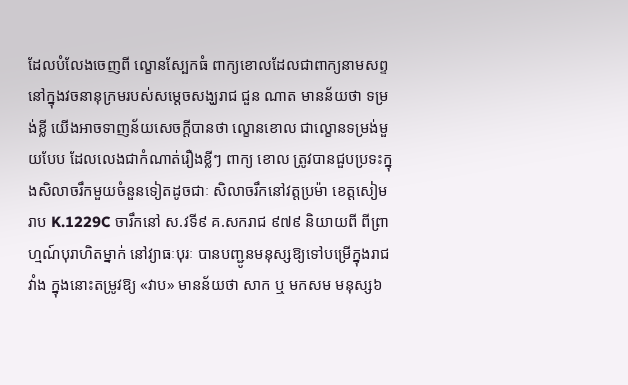ដែលបំលែងចេញពី ល្ខោនស្បែកធំ ពាក្យខោលដែលជាពាក្យនាមសព្ទ នៅក្នុងវចនានុក្រមរបស់សម្ដេចសង្ឃរាជ ជួន ណាត មានន័យថា ទម្រង់ខ្លី យើងអាចទាញន័យសេចក្ដីបានថា ល្ខោនខោល ជាល្ខោនទម្រង់មួយបែប ដែលលេងជាកំណាត់រឿងខ្លីៗ ពាក្យ ខោល ត្រូវបានជួបប្រទះក្នុងសិលាចរឹកមួយចំនួនទៀតដូចជាៈ សិលាចរឹកនៅវត្តប្រម៉ា ខេត្តសៀមរាប K.1229C ចារឹកនៅ ស.វទី៩ គ.សករាជ ៩៧៩ និយាយពី ពីព្រាហ្មណ៍បុរាហិតម្នាក់ នៅវ្យាធៈបុរៈ បានបញ្ជូនមនុស្សឱ្យទៅបម្រើក្នុងរាជវាំង ក្នុងនោះតម្រូវឱ្យ «វាប» មានន័យថា សាក ឬ មកសម មនុស្ស៦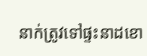នាក់ត្រូវទៅផ្ទះនាដខោ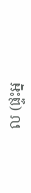ល (ផ្ទះអ្ន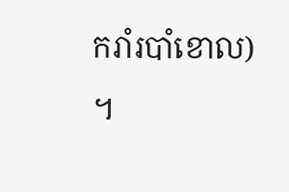ករាំរបាំខោល) ។